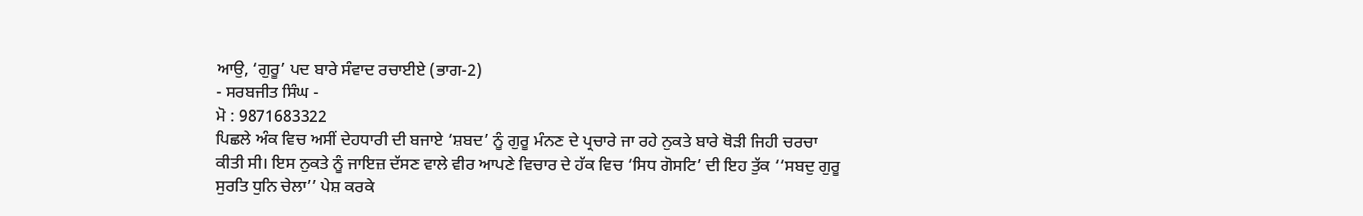ਆਉ, ‘ਗੁਰੂ’ ਪਦ ਬਾਰੇ ਸੰਵਾਦ ਰਚਾਈਏ (ਭਾਗ-2)
- ਸਰਬਜੀਤ ਸਿੰਘ -
ਮੋ : 9871683322
ਪਿਛਲੇ ਅੰਕ ਵਿਚ ਅਸੀਂ ਦੇਹਧਾਰੀ ਦੀ ਬਜਾਏ ‘ਸ਼ਬਦ’ ਨੂੰ ਗੁਰੂ ਮੰਨਣ ਦੇ ਪ੍ਰਚਾਰੇ ਜਾ ਰਹੇ ਨੁਕਤੇ ਬਾਰੇ ਥੋੜੀ ਜਿਹੀ ਚਰਚਾ ਕੀਤੀ ਸੀ। ਇਸ ਨੁਕਤੇ ਨੂੰ ਜਾਇਜ਼ ਦੱਸਣ ਵਾਲੇ ਵੀਰ ਆਪਣੇ ਵਿਚਾਰ ਦੇ ਹੱਕ ਵਿਚ ‘ਸਿਧ ਗੋਸਟਿ’ ਦੀ ਇਹ ਤੁੱਕ ‘‘ਸਬਦੁ ਗੁਰੂ ਸੁਰਤਿ ਧੁਨਿ ਚੇਲਾ’’ ਪੇਸ਼ ਕਰਕੇ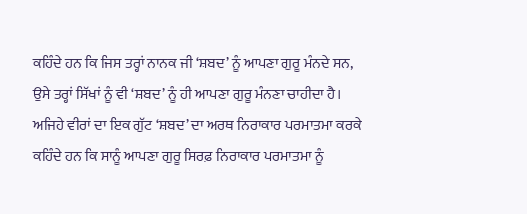ਕਹਿੰਦੇ ਹਨ ਕਿ ਜਿਸ ਤਰ੍ਹਾਂ ਨਾਨਕ ਜੀ ‘ਸ਼ਬਦ’ ਨੂੰ ਆਪਣਾ ਗੁਰੂ ਮੰਨਦੇ ਸਨ, ਉਸੇ ਤਰ੍ਹਾਂ ਸਿੱਖਾਂ ਨੂੰ ਵੀ ‘ਸ਼ਬਦ’ ਨੂੰ ਹੀ ਆਪਣਾ ਗੁਰੂ ਮੰਨਣਾ ਚਾਹੀਦਾ ਹੈ। ਅਜਿਹੇ ਵੀਰਾਂ ਦਾ ਇਕ ਗੁੱਟ ‘ਸ਼ਬਦ’ ਦਾ ਅਰਥ ਨਿਰਾਕਾਰ ਪਰਮਾਤਮਾ ਕਰਕੇ ਕਹਿੰਦੇ ਹਨ ਕਿ ਸਾਨੂੰ ਆਪਣਾ ਗੁਰੂ ਸਿਰਫ਼ ਨਿਰਾਕਾਰ ਪਰਮਾਤਮਾ ਨੂੰ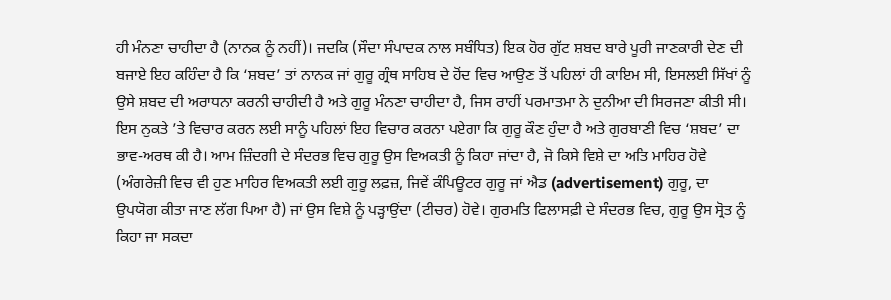ਹੀ ਮੰਨਣਾ ਚਾਹੀਦਾ ਹੈ (ਨਾਨਕ ਨੂੰ ਨਹੀਂ)। ਜਦਕਿ (ਸੌਦਾ ਸੰਪਾਦਕ ਨਾਲ ਸਬੰਧਿਤ) ਇਕ ਹੋਰ ਗੁੱਟ ਸ਼ਬਦ ਬਾਰੇ ਪੂਰੀ ਜਾਣਕਾਰੀ ਦੇਣ ਦੀ ਬਜਾਏ ਇਹ ਕਹਿੰਦਾ ਹੈ ਕਿ ‘ਸ਼ਬਦ’ ਤਾਂ ਨਾਨਕ ਜਾਂ ਗੁਰੂ ਗ੍ਰੰਥ ਸਾਹਿਬ ਦੇ ਹੋਂਦ ਵਿਚ ਆਉਣ ਤੋਂ ਪਹਿਲਾਂ ਹੀ ਕਾਇਮ ਸੀ, ਇਸਲਈ ਸਿੱਖਾਂ ਨੂੰ ਉਸੇ ਸ਼ਬਦ ਦੀ ਅਰਾਧਨਾ ਕਰਨੀ ਚਾਹੀਦੀ ਹੈ ਅਤੇ ਗੁਰੂ ਮੰਨਣਾ ਚਾਹੀਦਾ ਹੈ, ਜਿਸ ਰਾਹੀਂ ਪਰਮਾਤਮਾ ਨੇ ਦੁਨੀਆ ਦੀ ਸਿਰਜਣਾ ਕੀਤੀ ਸੀ।
ਇਸ ਨੁਕਤੇ ’ਤੇ ਵਿਚਾਰ ਕਰਨ ਲਈ ਸਾਨੂੰ ਪਹਿਲਾਂ ਇਹ ਵਿਚਾਰ ਕਰਨਾ ਪਏਗਾ ਕਿ ਗੁਰੂ ਕੌਣ ਹੁੰਦਾ ਹੈ ਅਤੇ ਗੁਰਬਾਣੀ ਵਿਚ ‘ਸ਼ਬਦ’ ਦਾ ਭਾਵ-ਅਰਥ ਕੀ ਹੈ। ਆਮ ਜ਼ਿੰਦਗੀ ਦੇ ਸੰਦਰਭ ਵਿਚ ਗੁਰੂ ਉਸ ਵਿਅਕਤੀ ਨੂੰ ਕਿਹਾ ਜਾਂਦਾ ਹੈ, ਜੋ ਕਿਸੇ ਵਿਸ਼ੇ ਦਾ ਅਤਿ ਮਾਹਿਰ ਹੋਵੇ (ਅੰਗਰੇਜ਼ੀ ਵਿਚ ਵੀ ਹੁਣ ਮਾਹਿਰ ਵਿਅਕਤੀ ਲਈ ਗੁਰੂ ਲਫ਼ਜ਼, ਜਿਵੇਂ ਕੰਪਿਊਟਰ ਗੁਰੂ ਜਾਂ ਐਡ (advertisement) ਗੁਰੂ, ਦਾ ਉਪਯੋਗ ਕੀਤਾ ਜਾਣ ਲੱਗ ਪਿਆ ਹੈ) ਜਾਂ ਉਸ ਵਿਸ਼ੇ ਨੂੰ ਪੜ੍ਹਾਉਂਦਾ (ਟੀਚਰ) ਹੋਵੇ। ਗੁਰਮਤਿ ਫਿਲਾਸਫ਼ੀ ਦੇ ਸੰਦਰਭ ਵਿਚ, ਗੁਰੂ ਉਸ ਸ੍ਰੋਤ ਨੂੰ ਕਿਹਾ ਜਾ ਸਕਦਾ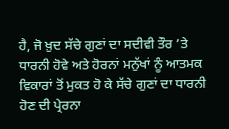ਹੈ, ਜੋ ਖ਼ੁਦ ਸੱਚੇ ਗੁਣਾਂ ਦਾ ਸਦੀਵੀ ਤੌਰ ’ਤੇ ਧਾਰਨੀ ਹੋਵੇ ਅਤੇ ਹੋਰਨਾਂ ਮਨੁੱਖਾਂ ਨੂੰ ਆਤਮਕ ਵਿਕਾਰਾਂ ਤੋਂ ਮੁਕਤ ਹੋ ਕੇ ਸੱਚੇ ਗੁਣਾਂ ਦਾ ਧਾਰਨੀ ਹੋਣ ਦੀ ਪ੍ਰੇਰਨਾ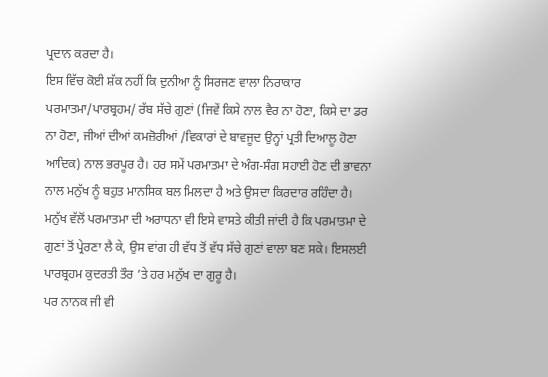ਪ੍ਰਦਾਨ ਕਰਦਾ ਹੈ।
ਇਸ ਵਿੱਚ ਕੋਈ ਸ਼ੱਕ ਨਹੀਂ ਕਿ ਦੁਨੀਆ ਨੂੰ ਸਿਰਜਣ ਵਾਲਾ ਨਿਰਾਕਾਰ ਪਰਮਾਤਮਾ/ਪਾਰਬ੍ਰਹਮ/ ਰੱਬ ਸੱਚੇ ਗੁਣਾਂ (ਜਿਵੇਂ ਕਿਸੇ ਨਾਲ ਵੈਰ ਨਾ ਹੋਣਾ, ਕਿਸੇ ਦਾ ਡਰ ਨਾ ਹੋਣਾ, ਜੀਆਂ ਦੀਆਂ ਕਮਜ਼ੋਰੀਆਂ /ਵਿਕਾਰਾਂ ਦੇ ਬਾਵਜੂਦ ਉਨ੍ਹਾਂ ਪ੍ਰਤੀ ਦਿਆਲੂ ਹੋਣਾ ਆਦਿਕ) ਨਾਲ ਭਰਪੂਰ ਹੈ। ਹਰ ਸਮੇਂ ਪਰਮਾਤਮਾ ਦੇ ਅੰਗ-ਸੰਗ ਸਹਾਈ ਹੋਣ ਦੀ ਭਾਵਨਾ ਨਾਲ ਮਨੁੱਖ ਨੂੰ ਬਹੁਤ ਮਾਨਸਿਕ ਬਲ ਮਿਲਦਾ ਹੈ ਅਤੇ ਉਸਦਾ ਕਿਰਦਾਰ ਰਹਿੰਦਾ ਹੈ। ਮਨੁੱਖ ਵੱਲੋਂ ਪਰਮਾਤਮਾ ਦੀ ਅਰਾਧਨਾ ਵੀ ਇਸੇ ਵਾਸਤੇ ਕੀਤੀ ਜਾਂਦੀ ਹੈ ਕਿ ਪਰਮਾਤਮਾ ਦੇ ਗੁਣਾਂ ਤੋਂ ਪ੍ਰੇਰਣਾ ਲੈ ਕੇ, ਉਸ ਵਾਂਗ ਹੀ ਵੱਧ ਤੋਂ ਵੱਧ ਸੱਚੇ ਗੁਣਾਂ ਵਾਲਾ ਬਣ ਸਕੇ। ਇਸਲਈ ਪਾਰਬ੍ਰਹਮ ਕੁਦਰਤੀ ਤੌਰ ’ਤੇ ਹਰ ਮਨੁੱਖ ਦਾ ਗੁਰੂ ਹੈ।
ਪਰ ਨਾਨਕ ਜੀ ਵੀ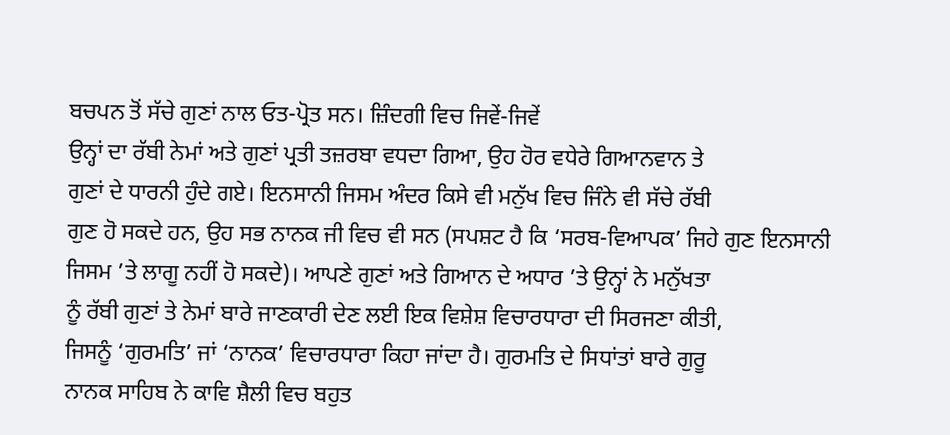ਬਚਪਨ ਤੋਂ ਸੱਚੇ ਗੁਣਾਂ ਨਾਲ ਓਤ-ਪ੍ਰੋਤ ਸਨ। ਜ਼ਿੰਦਗੀ ਵਿਚ ਜਿਵੇਂ-ਜਿਵੇਂ
ਉਨ੍ਹਾਂ ਦਾ ਰੱਬੀ ਨੇਮਾਂ ਅਤੇ ਗੁਣਾਂ ਪ੍ਰਤੀ ਤਜ਼ਰਬਾ ਵਧਦਾ ਗਿਆ, ਉਹ ਹੋਰ ਵਧੇਰੇ ਗਿਆਨਵਾਨ ਤੇ
ਗੁਣਾਂ ਦੇ ਧਾਰਨੀ ਹੁੰਦੇ ਗਏ। ਇਨਸਾਨੀ ਜਿਸਮ ਅੰਦਰ ਕਿਸੇ ਵੀ ਮਨੁੱਖ ਵਿਚ ਜਿੰਨੇ ਵੀ ਸੱਚੇ ਰੱਬੀ
ਗੁਣ ਹੋ ਸਕਦੇ ਹਨ, ਉਹ ਸਭ ਨਾਨਕ ਜੀ ਵਿਚ ਵੀ ਸਨ (ਸਪਸ਼ਟ ਹੈ ਕਿ ‘ਸਰਬ-ਵਿਆਪਕ’ ਜਿਹੇ ਗੁਣ ਇਨਸਾਨੀ
ਜਿਸਮ ’ਤੇ ਲਾਗੂ ਨਹੀਂ ਹੋ ਸਕਦੇ)। ਆਪਣੇ ਗੁਣਾਂ ਅਤੇ ਗਿਆਨ ਦੇ ਅਧਾਰ ’ਤੇ ਉਨ੍ਹਾਂ ਨੇ ਮਨੁੱਖਤਾ
ਨੂੰ ਰੱਬੀ ਗੁਣਾਂ ਤੇ ਨੇਮਾਂ ਬਾਰੇ ਜਾਣਕਾਰੀ ਦੇਣ ਲਈ ਇਕ ਵਿਸ਼ੇਸ਼ ਵਿਚਾਰਧਾਰਾ ਦੀ ਸਿਰਜਣਾ ਕੀਤੀ,
ਜਿਸਨੂੰ ‘ਗੁਰਮਤਿ’ ਜਾਂ ‘ਨਾਨਕ’ ਵਿਚਾਰਧਾਰਾ ਕਿਹਾ ਜਾਂਦਾ ਹੈ। ਗੁਰਮਤਿ ਦੇ ਸਿਧਾਂਤਾਂ ਬਾਰੇ ਗੁਰੂ
ਨਾਨਕ ਸਾਹਿਬ ਨੇ ਕਾਵਿ ਸ਼ੈਲੀ ਵਿਚ ਬਹੁਤ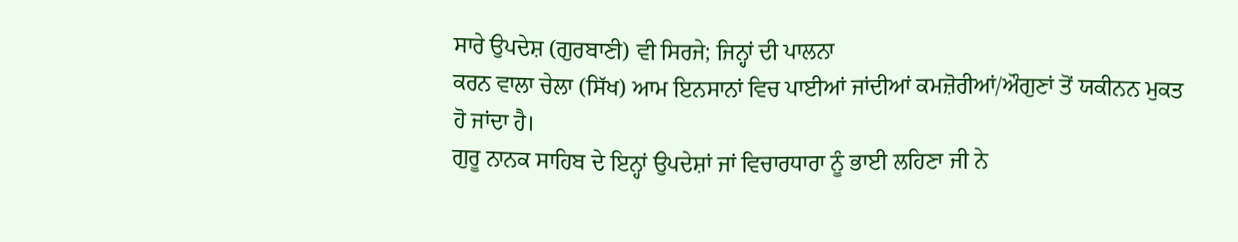ਸਾਰੇ ਉਪਦੇਸ਼ (ਗੁਰਬਾਣੀ) ਵੀ ਸਿਰਜੇ; ਜਿਨ੍ਹਾਂ ਦੀ ਪਾਲਨਾ
ਕਰਨ ਵਾਲਾ ਚੇਲਾ (ਸਿੱਖ) ਆਮ ਇਨਸਾਨਾਂ ਵਿਚ ਪਾਈਆਂ ਜਾਂਦੀਆਂ ਕਮਜ਼ੋਰੀਆਂ/ਔਗੁਣਾਂ ਤੋਂ ਯਕੀਨਨ ਮੁਕਤ
ਹੋ ਜਾਂਦਾ ਹੈ।
ਗੁਰੂ ਨਾਨਕ ਸਾਹਿਬ ਦੇ ਇਨ੍ਹਾਂ ਉਪਦੇਸ਼ਾਂ ਜਾਂ ਵਿਚਾਰਧਾਰਾ ਨੂੰ ਭਾਈ ਲਹਿਣਾ ਜੀ ਨੇ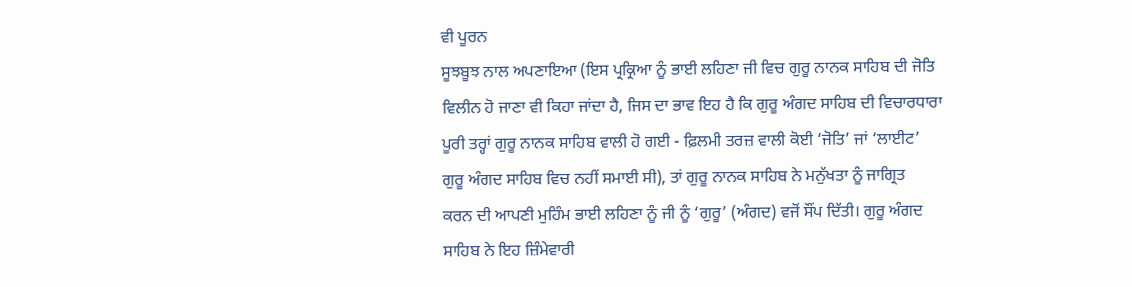ਵੀ ਪੂਰਨ
ਸੂਝਬੂਝ ਨਾਲ ਅਪਣਾਇਆ (ਇਸ ਪ੍ਰਕ੍ਰਿਆ ਨੂੰ ਭਾਈ ਲਹਿਣਾ ਜੀ ਵਿਚ ਗੁਰੂ ਨਾਨਕ ਸਾਹਿਬ ਦੀ ਜੋਤਿ
ਵਿਲੀਨ ਹੋ ਜਾਣਾ ਵੀ ਕਿਹਾ ਜਾਂਦਾ ਹੈ, ਜਿਸ ਦਾ ਭਾਵ ਇਹ ਹੈ ਕਿ ਗੁਰੂ ਅੰਗਦ ਸਾਹਿਬ ਦੀ ਵਿਚਾਰਧਾਰਾ
ਪੂਰੀ ਤਰ੍ਹਾਂ ਗੁਰੂ ਨਾਨਕ ਸਾਹਿਬ ਵਾਲੀ ਹੋ ਗਈ - ਫ਼ਿਲਮੀ ਤਰਜ਼ ਵਾਲੀ ਕੋਈ ‘ਜੋਤਿ’ ਜਾਂ ‘ਲਾਈਟ’
ਗੁਰੂ ਅੰਗਦ ਸਾਹਿਬ ਵਿਚ ਨਹੀਂ ਸਮਾਈ ਸੀ), ਤਾਂ ਗੁਰੂ ਨਾਨਕ ਸਾਹਿਬ ਨੇ ਮਨੁੱਖਤਾ ਨੂੰ ਜਾਗ੍ਰਿਤ
ਕਰਨ ਦੀ ਆਪਣੀ ਮੁਹਿੰਮ ਭਾਈ ਲਹਿਣਾ ਨੂੰ ਜੀ ਨੂੰ ‘ਗੁਰੂ’ (ਅੰਗਦ) ਵਜੋਂ ਸੌਂਪ ਦਿੱਤੀ। ਗੁਰੂ ਅੰਗਦ
ਸਾਹਿਬ ਨੇ ਇਹ ਜ਼ਿੰਮੇਵਾਰੀ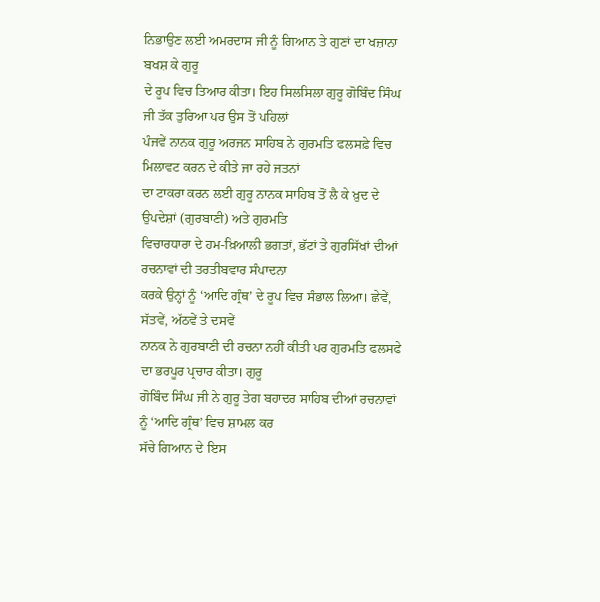ਨਿਭਾਉਣ ਲਈ ਅਮਰਦਾਸ ਜੀ ਨੂੰ ਗਿਆਨ ਤੇ ਗੁਣਾਂ ਦਾ ਖਜ਼ਾਨਾ ਬਖਸ਼ ਕੇ ਗੁਰੂ
ਦੇ ਰੂਪ ਵਿਚ ਤਿਆਰ ਕੀਤਾ। ਇਹ ਸਿਲਸਿਲਾ ਗੁਰੂ ਗੋਬਿੰਦ ਸਿੰਘ ਜੀ ਤੱਕ ਤੁਰਿਆ ਪਰ ਉਸ ਤੋਂ ਪਹਿਲਾਂ
ਪੰਜਵੇਂ ਨਾਨਕ ਗੁਰੂ ਅਰਜਨ ਸਾਹਿਬ ਨੇ ਗੁਰਮਤਿ ਫਲਸਫ਼ੇ ਵਿਚ ਮਿਲਾਵਟ ਕਰਨ ਦੇ ਕੀਤੇ ਜਾ ਰਹੇ ਜਤਨਾਂ
ਦਾ ਟਾਕਰਾ ਕਰਨ ਲਈ ਗੁਰੂ ਨਾਨਕ ਸਾਹਿਬ ਤੋਂ ਲੈ ਕੇ ਖ਼ੁਦ ਦੇ ਉਪਦੇਸ਼ਾਂ (ਗੁਰਬਾਣੀ) ਅਤੇ ਗੁਰਮਤਿ
ਵਿਚਾਰਧਾਰਾ ਦੇ ਹਮ-ਖ਼ਿਆਲੀ ਭਗਤਾਂ, ਭੱਟਾਂ ਤੇ ਗੁਰਸਿੱਖਾਂ ਦੀਆਂ ਰਚਨਾਵਾਂ ਦੀ ਤਰਤੀਬਵਾਰ ਸੰਪਾਦਨਾ
ਕਰਕੇ ਉਨ੍ਹਾਂ ਨੂੰ ‘ਆਦਿ ਗ੍ਰੰਥ’ ਦੇ ਰੂਪ ਵਿਚ ਸੰਭਾਲ ਲਿਆ। ਛੇਵੇਂ, ਸੱਤਵੇਂ, ਅੱਠਵੇਂ ਤੇ ਦਸਵੇਂ
ਨਾਨਕ ਨੇ ਗੁਰਬਾਣੀ ਦੀ ਰਚਨਾ ਨਹੀਂ ਕੀਤੀ ਪਰ ਗੁਰਮਤਿ ਫਲਸਫੇ ਦਾ ਭਰਪੂਰ ਪ੍ਰਚਾਰ ਕੀਤਾ। ਗੁਰੂ
ਗੋਬਿੰਦ ਸਿੰਘ ਜੀ ਨੇ ਗੁਰੂ ਤੇਗ ਬਹਾਦਰ ਸਾਹਿਬ ਦੀਆਂ ਰਚਨਾਵਾਂ ਨੂੰ ‘ਆਦਿ ਗ੍ਰੰਥ’ ਵਿਚ ਸ਼ਾਮਲ ਕਰ
ਸੱਚੇ ਗਿਆਨ ਦੇ ਇਸ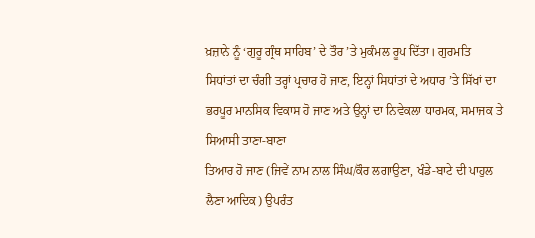ਖ਼ਜ਼ਾਨੇ ਨੂੰ ‘ਗੁਰੂ ਗ੍ਰੰਥ ਸਾਹਿਬ’ ਦੇ ਤੌਰ ’ਤੇ ਮੁਕੰਮਲ ਰੂਪ ਦਿੱਤਾ। ਗੁਰਮਤਿ
ਸਿਧਾਂਤਾਂ ਦਾ ਚੰਗੀ ਤਰ੍ਹਾਂ ਪ੍ਰਚਾਰ ਹੋ ਜਾਣ, ਇਨ੍ਹਾਂ ਸਿਧਾਂਤਾਂ ਦੇ ਅਧਾਰ ’ਤੇ ਸਿੱਖਾਂ ਦਾ
ਭਰਪੂਰ ਮਾਨਸਿਕ ਵਿਕਾਸ ਹੋ ਜਾਣ ਅਤੇ ਉਨ੍ਹਾਂ ਦਾ ਨਿਵੇਕਲਾ ਧਾਰਮਕ, ਸਮਾਜਕ ਤੇ ਸਿਆਸੀ ਤਾਣਾ-ਬਾਣਾ
ਤਿਆਰ ਹੋ ਜਾਣ (ਜਿਵੇਂ ਨਾਮ ਨਾਲ ਸਿੰਘ/ਕੌਰ ਲਗਾਉਣਾ, ਖੰਡੇ-ਬਾਟੇ ਦੀ ਪਾਹੁਲ ਲੈਣਾ ਆਦਿਕ) ਉਪਰੰਤ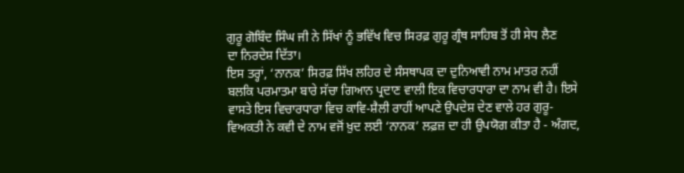ਗੁਰੂ ਗੋਬਿੰਦ ਸਿੰਘ ਜੀ ਨੇ ਸਿੱਖਾਂ ਨੂੰ ਭਵਿੱਖ ਵਿਚ ਸਿਰਫ਼ ਗੁਰੂ ਗ੍ਰੰਥ ਸਾਹਿਬ ਤੋਂ ਹੀ ਸੇਧ ਲੈਣ
ਦਾ ਨਿਰਦੇਸ਼ ਦਿੱਤਾ।
ਇਸ ਤਰ੍ਹਾਂ, ‘ਨਾਨਕ’ ਸਿਰਫ਼ ਸਿੱਖ ਲਹਿਰ ਦੇ ਸੰਸਥਾਪਕ ਦਾ ਦੁਨਿਆਵੀ ਨਾਮ ਮਾਤਰ ਨਹੀਂ ਬਲਕਿ ਪਰਮਾਤਮਾ ਬਾਰੇ ਸੱਚਾ ਗਿਆਨ ਪ੍ਰਦਾਣ ਵਾਲੀ ਇਕ ਵਿਚਾਰਧਾਰਾ ਦਾ ਨਾਮ ਵੀ ਹੈ। ਇਸੇ ਵਾਸਤੇ ਇਸ ਵਿਚਾਰਧਾਰਾ ਵਿਚ ਕਾਵਿ-ਸ਼ੈਲੀ ਰਾਹੀਂ ਆਪਣੇ ਉਪਦੇਸ਼ ਦੇਣ ਵਾਲੇ ਹਰ ਗੁਰੂ-ਵਿਅਕਤੀ ਨੇ ਕਵੀ ਦੇ ਨਾਮ ਵਜੋਂ ਖ਼ੁਦ ਲਈ ‘ਨਾਨਕ’ ਲਫ਼ਜ਼ ਦਾ ਹੀ ਉਪਯੋਗ ਕੀਤਾ ਹੈ - ਅੰਗਦ,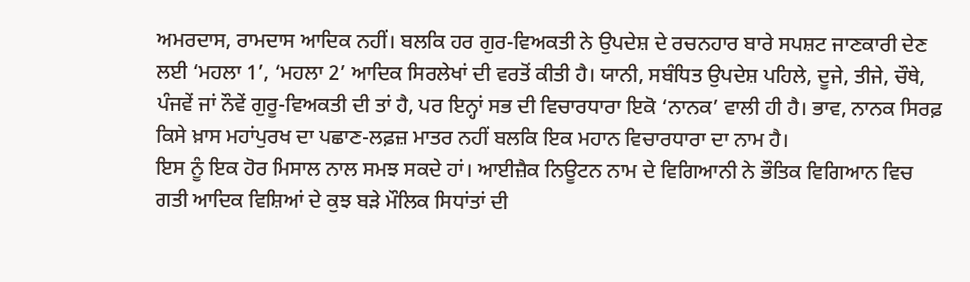ਅਮਰਦਾਸ, ਰਾਮਦਾਸ ਆਦਿਕ ਨਹੀਂ। ਬਲਕਿ ਹਰ ਗੁਰ-ਵਿਅਕਤੀ ਨੇ ਉਪਦੇਸ਼ ਦੇ ਰਚਨਹਾਰ ਬਾਰੇ ਸਪਸ਼ਟ ਜਾਣਕਾਰੀ ਦੇਣ ਲਈ ‘ਮਹਲਾ 1’, ‘ਮਹਲਾ 2’ ਆਦਿਕ ਸਿਰਲੇਖਾਂ ਦੀ ਵਰਤੋਂ ਕੀਤੀ ਹੈ। ਯਾਨੀ, ਸਬੰਧਿਤ ਉਪਦੇਸ਼ ਪਹਿਲੇ, ਦੂਜੇ, ਤੀਜੇ, ਚੌਥੇ, ਪੰਜਵੇਂ ਜਾਂ ਨੌਵੇਂ ਗੁਰੂ-ਵਿਅਕਤੀ ਦੀ ਤਾਂ ਹੈ, ਪਰ ਇਨ੍ਹਾਂ ਸਭ ਦੀ ਵਿਚਾਰਧਾਰਾ ਇਕੋ ‘ਨਾਨਕ’ ਵਾਲੀ ਹੀ ਹੈ। ਭਾਵ, ਨਾਨਕ ਸਿਰਫ਼ ਕਿਸੇ ਖ਼ਾਸ ਮਹਾਂਪੁਰਖ ਦਾ ਪਛਾਣ-ਲਫ਼ਜ਼ ਮਾਤਰ ਨਹੀਂ ਬਲਕਿ ਇਕ ਮਹਾਨ ਵਿਚਾਰਧਾਰਾ ਦਾ ਨਾਮ ਹੈ।
ਇਸ ਨੂੰ ਇਕ ਹੋਰ ਮਿਸਾਲ ਨਾਲ ਸਮਝ ਸਕਦੇ ਹਾਂ। ਆਈਜ਼ੈਕ ਨਿਊਟਨ ਨਾਮ ਦੇ ਵਿਗਿਆਨੀ ਨੇ ਭੌਤਿਕ ਵਿਗਿਆਨ ਵਿਚ ਗਤੀ ਆਦਿਕ ਵਿਸ਼ਿਆਂ ਦੇ ਕੁਝ ਬੜੇ ਮੌਲਿਕ ਸਿਧਾਂਤਾਂ ਦੀ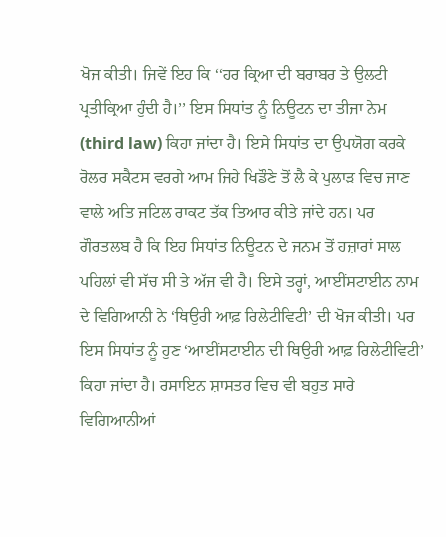ਖੋਜ ਕੀਤੀ। ਜਿਵੇਂ ਇਹ ਕਿ ‘‘ਹਰ ਕ੍ਰਿਆ ਦੀ ਬਰਾਬਰ ਤੇ ਉਲਟੀ ਪ੍ਰਤੀਕ੍ਰਿਆ ਹੁੰਦੀ ਹੈ।’’ ਇਸ ਸਿਧਾਂਤ ਨੂੰ ਨਿਊਟਨ ਦਾ ਤੀਜਾ ਨੇਮ (third law) ਕਿਹਾ ਜਾਂਦਾ ਹੈ। ਇਸੇ ਸਿਧਾਂਤ ਦਾ ਉਪਯੋਗ ਕਰਕੇ ਰੋਲਰ ਸਕੈਟਸ ਵਰਗੇ ਆਮ ਜਿਹੇ ਖਿਡੌਣੇ ਤੋਂ ਲੈ ਕੇ ਪੁਲਾੜ ਵਿਚ ਜਾਣ ਵਾਲੇ ਅਤਿ ਜਟਿਲ ਰਾਕਟ ਤੱਕ ਤਿਆਰ ਕੀਤੇ ਜਾਂਦੇ ਹਨ। ਪਰ ਗੌਰਤਲਬ ਹੈ ਕਿ ਇਹ ਸਿਧਾਂਤ ਨਿਊਟਨ ਦੇ ਜਨਮ ਤੋਂ ਹਜ਼ਾਰਾਂ ਸਾਲ ਪਹਿਲਾਂ ਵੀ ਸੱਚ ਸੀ ਤੇ ਅੱਜ ਵੀ ਹੈ। ਇਸੇ ਤਰ੍ਹਾਂ, ਆਈਂਸਟਾਈਨ ਨਾਮ ਦੇ ਵਿਗਿਆਨੀ ਨੇ ‘ਥਿਉਰੀ ਆਫ਼ ਰਿਲੇਟੀਵਿਟੀ’ ਦੀ ਖੋਜ ਕੀਤੀ। ਪਰ ਇਸ ਸਿਧਾਂਤ ਨੂੰ ਹੁਣ ‘ਆਈਂਸਟਾਈਨ ਦੀ ਥਿਉਰੀ ਆਫ਼ ਰਿਲੇਟੀਵਿਟੀ’ ਕਿਹਾ ਜਾਂਦਾ ਹੈ। ਰਸਾਇਨ ਸ਼ਾਸਤਰ ਵਿਚ ਵੀ ਬਹੁਤ ਸਾਰੇ ਵਿਗਿਆਨੀਆਂ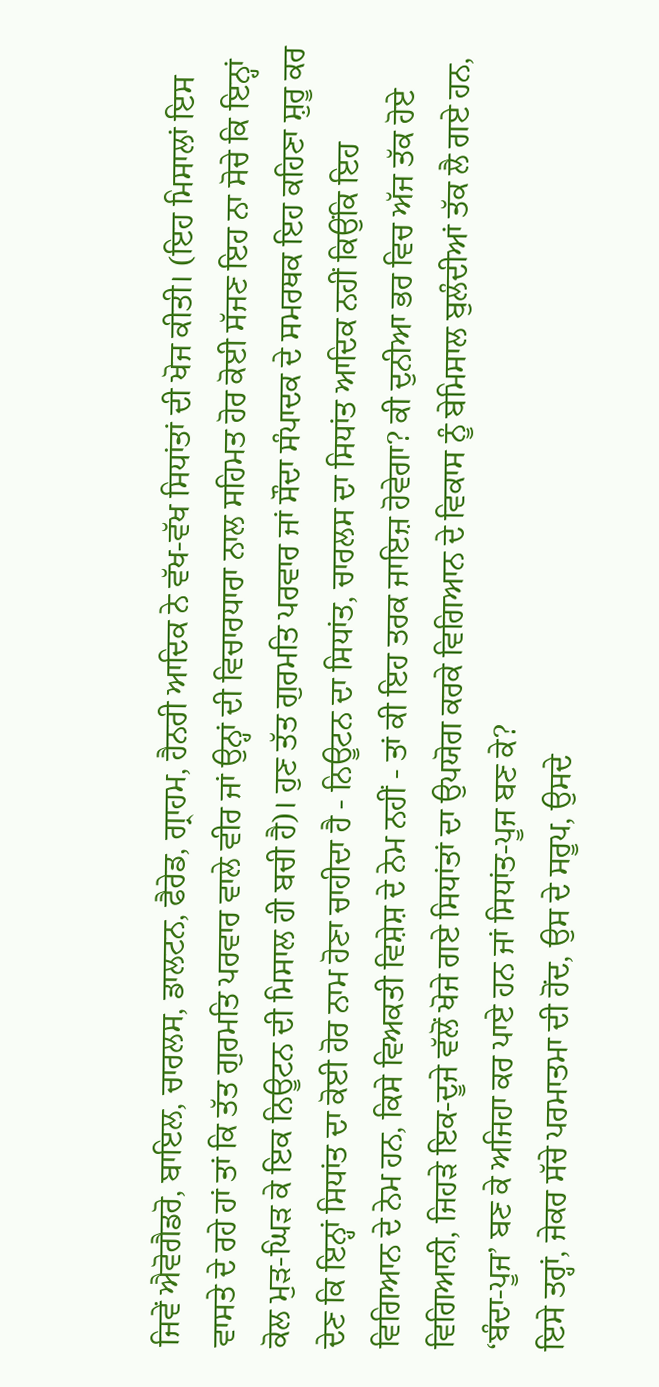ਜਿਵੇਂ ਐਵੋਗੈਡਰੋ, ਬਾਇਲ, ਚਾਰਲਸ, ਡਾਲਟਨ, ਫੈਰੇਡ, ਗ੍ਰਾਹਮ, ਹੈਨਰੀ ਆਦਿਕ ਨੇ ਵੱਖ-ਵੱਖ ਸਿਧਾਂਤਾਂ ਦੀ ਖੋਜ ਕੀਤੀ। (ਇਹ ਮਿਸਾਲਾਂ ਇਸ ਵਾਸਤੇ ਦੇ ਰਹੇ ਹਾਂ ਤਾਂ ਕਿ ਤੱਤ ਗੁਰਮਤਿ ਪਰਵਾਰ ਵਾਲੇ ਵੀਰ ਜਾਂ ਉਨ੍ਹਾਂ ਦੀ ਵਿਚਾਰਧਾਰਾ ਨਾਲ ਸਹਿਮਤ ਹੋਰ ਕੋਈ ਸੱਜਣ ਇਹ ਨਾ ਸੋਚੇ ਕਿ ਇਨ੍ਹਾਂ ਕੋਲ ਮੁੜ-ਘਿੜ ਕੇ ਇਕ ਨਿਊਟਨ ਦੀ ਮਿਸਾਲ ਹੀ ਬਚੀ ਹੈ)। ਹੁਣ ਤੱਤ ਗੁਰਮਤਿ ਪਰਵਾਰ ਜਾਂ ਸੌਦਾ ਸੰਪਾਦਕ ਦੇ ਸਮਰਥਕ ਇਹ ਕਹਿਣਾ ਸ਼ੁਰੂ ਕਰ ਦੇਣ ਕਿ ਇਨ੍ਹਾਂ ਸਿਧਾਂਤ ਦਾ ਕੋਈ ਹੋਰ ਨਾਮ ਹੋਣਾ ਚਾਹੀਦਾ ਹੈ - ਨਿਊਟਨ ਦਾ ਸਿਧਾਂਤ, ਚਾਰਲਸ ਦਾ ਸਿਧਾਂਤ ਆਦਿਕ ਨਹੀਂ ਕਿਉਂਕਿ ਇਹ ਵਿਗਿਆਨ ਦੇ ਨੇਮ ਹਨ, ਕਿਸੇ ਵਿਅਕਤੀ ਵਿਸ਼ੇਸ਼ ਦੇ ਨੇਮ ਨਹੀਂ - ਤਾਂ ਕੀ ਇਹ ਤਰਕ ਜਾਇਜ਼ ਹੋਵੇਗਾ? ਕੀ ਦੁਨੀਆ ਭਰ ਵਿਚ ਅੱਜ ਤੱਕ ਹੋਏ ਵਿਗਿਆਨੀ, ਜਿਹੜੇ ਇਕ-ਦੂਜੇ ਵੱਲੋਂ ਖੋਜੇ ਗਏ ਸਿਧਾਂਤਾਂ ਦਾ ਉਪਯੋਗ ਕਰਕੇ ਵਿਗਿਆਨ ਦੇ ਵਿਕਾਸ ਨੂੰ ਬੇਮਿਸਾਲ ਬੁਲੰਦੀਆਂ ਤੱਕ ਲੈ ਗਏ ਹਨ, ‘ਬੰਦਾ-ਪੂਜ’ ਬਣ ਕੇ ਅਜਿਹਾ ਕਰ ਪਾਏ ਹਨ ਜਾਂ ਸਿਧਾਂਤ-ਪੂਜ ਬਣ ਕੇ?
ਇਸੇ ਤਰ੍ਹਾਂ, ਜੇਕਰ ਸੱਚੇ ਪਰਮਾਤਮਾ ਦੀ ਹੋਂਦ, ਉਸ ਦੇ ਸਰੂਪ, ਉਸਦੇ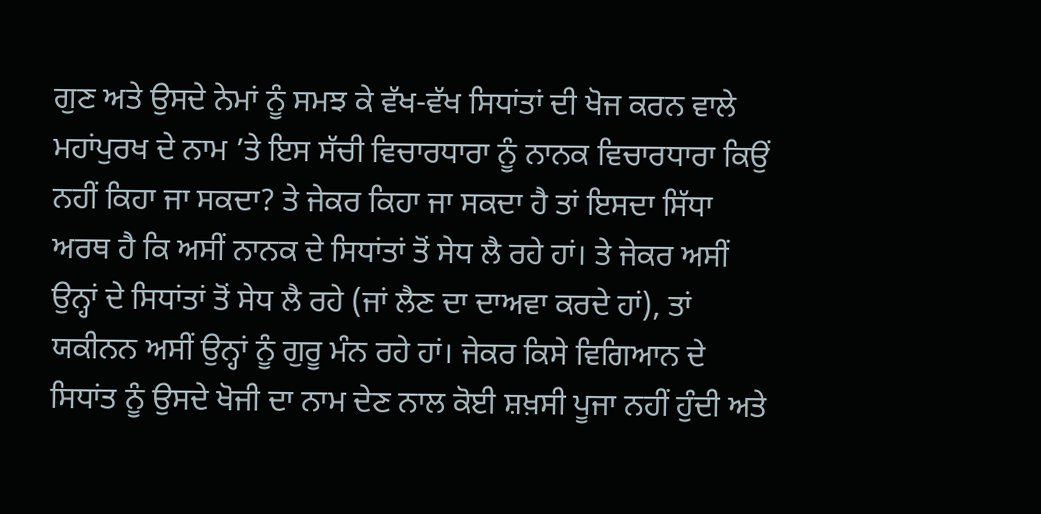ਗੁਣ ਅਤੇ ਉਸਦੇ ਨੇਮਾਂ ਨੂੰ ਸਮਝ ਕੇ ਵੱਖ-ਵੱਖ ਸਿਧਾਂਤਾਂ ਦੀ ਖੋਜ ਕਰਨ ਵਾਲੇ ਮਹਾਂਪੁਰਖ ਦੇ ਨਾਮ ’ਤੇ ਇਸ ਸੱਚੀ ਵਿਚਾਰਧਾਰਾ ਨੂੰ ਨਾਨਕ ਵਿਚਾਰਧਾਰਾ ਕਿਉਂ ਨਹੀਂ ਕਿਹਾ ਜਾ ਸਕਦਾ? ਤੇ ਜੇਕਰ ਕਿਹਾ ਜਾ ਸਕਦਾ ਹੈ ਤਾਂ ਇਸਦਾ ਸਿੱਧਾ ਅਰਥ ਹੈ ਕਿ ਅਸੀਂ ਨਾਨਕ ਦੇ ਸਿਧਾਂਤਾਂ ਤੋਂ ਸੇਧ ਲੈ ਰਹੇ ਹਾਂ। ਤੇ ਜੇਕਰ ਅਸੀਂ ਉਨ੍ਹਾਂ ਦੇ ਸਿਧਾਂਤਾਂ ਤੋਂ ਸੇਧ ਲੈ ਰਹੇ (ਜਾਂ ਲੈਣ ਦਾ ਦਾਅਵਾ ਕਰਦੇ ਹਾਂ), ਤਾਂ ਯਕੀਨਨ ਅਸੀਂ ਉਨ੍ਹਾਂ ਨੂੰ ਗੁਰੂ ਮੰਨ ਰਹੇ ਹਾਂ। ਜੇਕਰ ਕਿਸੇ ਵਿਗਿਆਨ ਦੇ ਸਿਧਾਂਤ ਨੂੰ ਉਸਦੇ ਖੋਜੀ ਦਾ ਨਾਮ ਦੇਣ ਨਾਲ ਕੋਈ ਸ਼ਖ਼ਸੀ ਪੂਜਾ ਨਹੀਂ ਹੁੰਦੀ ਅਤੇ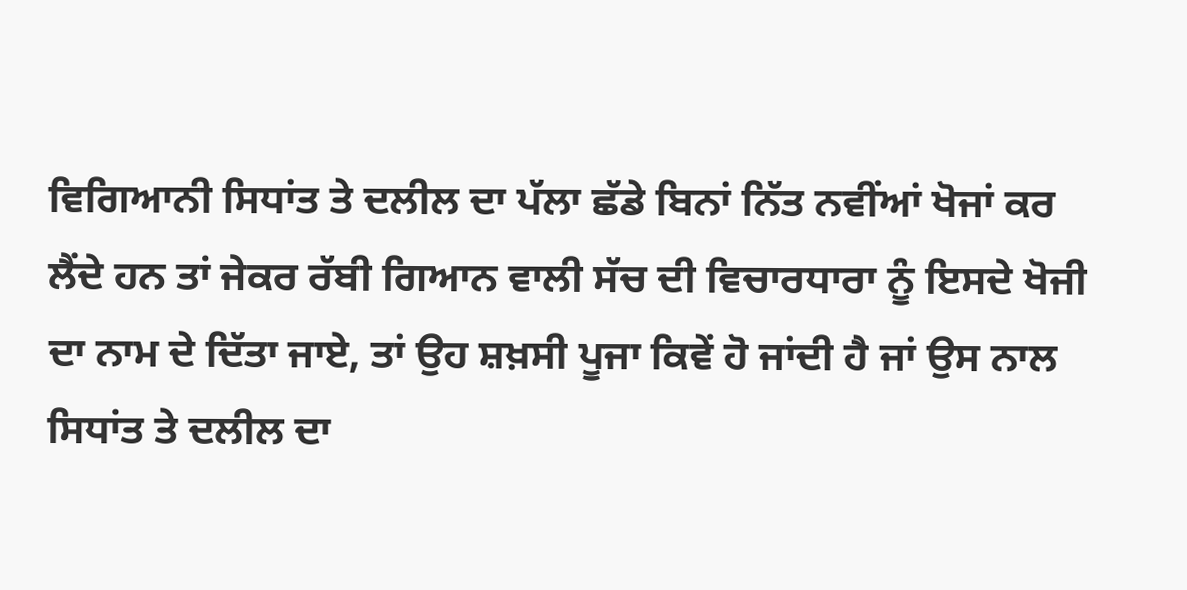ਵਿਗਿਆਨੀ ਸਿਧਾਂਤ ਤੇ ਦਲੀਲ ਦਾ ਪੱਲਾ ਛੱਡੇ ਬਿਨਾਂ ਨਿੱਤ ਨਵੀਂਆਂ ਖੋਜਾਂ ਕਰ ਲੈਂਦੇ ਹਨ ਤਾਂ ਜੇਕਰ ਰੱਬੀ ਗਿਆਨ ਵਾਲੀ ਸੱਚ ਦੀ ਵਿਚਾਰਧਾਰਾ ਨੂੰ ਇਸਦੇ ਖੋਜੀ ਦਾ ਨਾਮ ਦੇ ਦਿੱਤਾ ਜਾਏ, ਤਾਂ ਉਹ ਸ਼ਖ਼ਸੀ ਪੂਜਾ ਕਿਵੇਂ ਹੋ ਜਾਂਦੀ ਹੈ ਜਾਂ ਉਸ ਨਾਲ ਸਿਧਾਂਤ ਤੇ ਦਲੀਲ ਦਾ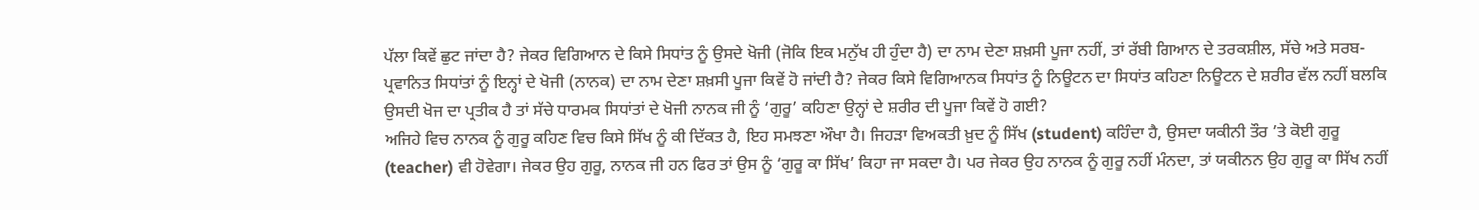ਪੱਲਾ ਕਿਵੇਂ ਛੁਟ ਜਾਂਦਾ ਹੈ? ਜੇਕਰ ਵਿਗਿਆਨ ਦੇ ਕਿਸੇ ਸਿਧਾਂਤ ਨੂੰ ਉਸਦੇ ਖੋਜੀ (ਜੋਕਿ ਇਕ ਮਨੁੱਖ ਹੀ ਹੁੰਦਾ ਹੈ) ਦਾ ਨਾਮ ਦੇਣਾ ਸ਼ਖ਼ਸੀ ਪੂਜਾ ਨਹੀਂ, ਤਾਂ ਰੱਬੀ ਗਿਆਨ ਦੇ ਤਰਕਸ਼ੀਲ, ਸੱਚੇ ਅਤੇ ਸਰਬ-ਪ੍ਰਵਾਨਿਤ ਸਿਧਾਂਤਾਂ ਨੂੰ ਇਨ੍ਹਾਂ ਦੇ ਖੋਜੀ (ਨਾਨਕ) ਦਾ ਨਾਮ ਦੇਣਾ ਸ਼ਖ਼ਸੀ ਪੂਜਾ ਕਿਵੇਂ ਹੋ ਜਾਂਦੀ ਹੈ? ਜੇਕਰ ਕਿਸੇ ਵਿਗਿਆਨਕ ਸਿਧਾਂਤ ਨੂੰ ਨਿਊਟਨ ਦਾ ਸਿਧਾਂਤ ਕਹਿਣਾ ਨਿਊਟਨ ਦੇ ਸ਼ਰੀਰ ਵੱਲ ਨਹੀਂ ਬਲਕਿ ਉਸਦੀ ਖੋਜ ਦਾ ਪ੍ਰਤੀਕ ਹੈ ਤਾਂ ਸੱਚੇ ਧਾਰਮਕ ਸਿਧਾਂਤਾਂ ਦੇ ਖੋਜੀ ਨਾਨਕ ਜੀ ਨੂੰ ‘ਗੁਰੂ’ ਕਹਿਣਾ ਉਨ੍ਹਾਂ ਦੇ ਸ਼ਰੀਰ ਦੀ ਪੂਜਾ ਕਿਵੇਂ ਹੋ ਗਈ?
ਅਜਿਹੇ ਵਿਚ ਨਾਨਕ ਨੂੰ ਗੁਰੂ ਕਹਿਣ ਵਿਚ ਕਿਸੇ ਸਿੱਖ ਨੂੰ ਕੀ ਦਿੱਕਤ ਹੈ, ਇਹ ਸਮਝਣਾ ਔਖਾ ਹੈ। ਜਿਹੜਾ ਵਿਅਕਤੀ ਖ਼ੁਦ ਨੂੰ ਸਿੱਖ (student) ਕਹਿੰਦਾ ਹੈ, ਉਸਦਾ ਯਕੀਨੀ ਤੌਰ ’ਤੇ ਕੋਈ ਗੁਰੂ (teacher) ਵੀ ਹੋਵੇਗਾ। ਜੇਕਰ ਉਹ ਗੁਰੂ, ਨਾਨਕ ਜੀ ਹਨ ਫਿਰ ਤਾਂ ਉਸ ਨੂੰ ‘ਗੁਰੂ ਕਾ ਸਿੱਖ’ ਕਿਹਾ ਜਾ ਸਕਦਾ ਹੈ। ਪਰ ਜੇਕਰ ਉਹ ਨਾਨਕ ਨੂੰ ਗੁਰੂ ਨਹੀਂ ਮੰਨਦਾ, ਤਾਂ ਯਕੀਨਨ ਉਹ ਗੁਰੂ ਕਾ ਸਿੱਖ ਨਹੀਂ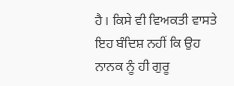ਹੈ। ਕਿਸੇ ਵੀ ਵਿਅਕਤੀ ਵਾਸਤੇ ਇਹ ਬੰਦਿਸ਼ ਨਹੀਂ ਕਿ ਉਹ ਨਾਨਕ ਨੂੰ ਹੀ ਗੁਰੂ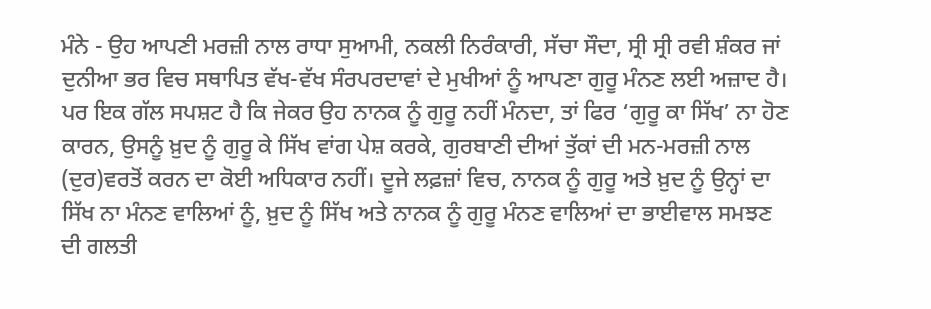ਮੰਨੇ - ਉਹ ਆਪਣੀ ਮਰਜ਼ੀ ਨਾਲ ਰਾਧਾ ਸੁਆਮੀ, ਨਕਲੀ ਨਿਰੰਕਾਰੀ, ਸੱਚਾ ਸੌਦਾ, ਸ੍ਰੀ ਸ੍ਰੀ ਰਵੀ ਸ਼ੰਕਰ ਜਾਂ ਦੁਨੀਆ ਭਰ ਵਿਚ ਸਥਾਪਿਤ ਵੱਖ-ਵੱਖ ਸੰਰਪਰਦਾਵਾਂ ਦੇ ਮੁਖੀਆਂ ਨੂੰ ਆਪਣਾ ਗੁਰੂ ਮੰਨਣ ਲਈ ਅਜ਼ਾਦ ਹੈ। ਪਰ ਇਕ ਗੱਲ ਸਪਸ਼ਟ ਹੈ ਕਿ ਜੇਕਰ ਉਹ ਨਾਨਕ ਨੂੰ ਗੁਰੂ ਨਹੀਂ ਮੰਨਦਾ, ਤਾਂ ਫਿਰ ‘ਗੁਰੂ ਕਾ ਸਿੱਖ’ ਨਾ ਹੋਣ ਕਾਰਨ, ਉਸਨੂੰ ਖ਼ੁਦ ਨੂੰ ਗੁਰੂ ਕੇ ਸਿੱਖ ਵਾਂਗ ਪੇਸ਼ ਕਰਕੇ, ਗੁਰਬਾਣੀ ਦੀਆਂ ਤੁੱਕਾਂ ਦੀ ਮਨ-ਮਰਜ਼ੀ ਨਾਲ (ਦੁਰ)ਵਰਤੋਂ ਕਰਨ ਦਾ ਕੋਈ ਅਧਿਕਾਰ ਨਹੀਂ। ਦੂਜੇ ਲਫ਼ਜ਼ਾਂ ਵਿਚ, ਨਾਨਕ ਨੂੰ ਗੁਰੂ ਅਤੇ ਖ਼ੁਦ ਨੂੰ ਉਨ੍ਹਾਂ ਦਾ ਸਿੱਖ ਨਾ ਮੰਨਣ ਵਾਲਿਆਂ ਨੂੰ, ਖ਼ੁਦ ਨੂੰ ਸਿੱਖ ਅਤੇ ਨਾਨਕ ਨੂੰ ਗੁਰੂ ਮੰਨਣ ਵਾਲਿਆਂ ਦਾ ਭਾਈਵਾਲ ਸਮਝਣ ਦੀ ਗਲਤੀ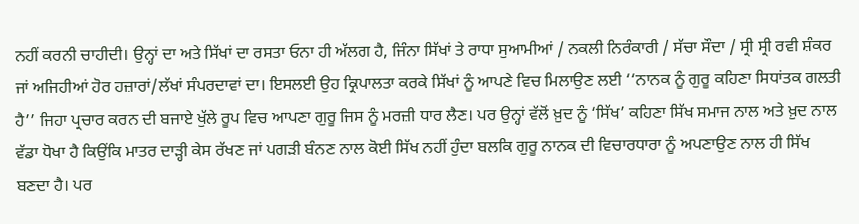ਨਹੀਂ ਕਰਨੀ ਚਾਹੀਦੀ। ਉਨ੍ਹਾਂ ਦਾ ਅਤੇ ਸਿੱਖਾਂ ਦਾ ਰਸਤਾ ਓਨਾ ਹੀ ਅੱਲਗ ਹੈ, ਜਿੰਨਾ ਸਿੱਖਾਂ ਤੇ ਰਾਧਾ ਸੁਆਮੀਆਂ / ਨਕਲੀ ਨਿਰੰਕਾਰੀ / ਸੱਚਾ ਸੌਦਾ / ਸ੍ਰੀ ਸ੍ਰੀ ਰਵੀ ਸ਼ੰਕਰ ਜਾਂ ਅਜਿਹੀਆਂ ਹੋਰ ਹਜ਼ਾਰਾਂ/ਲੱਖਾਂ ਸੰਪਰਦਾਵਾਂ ਦਾ। ਇਸਲਈ ਉਹ ਕ੍ਰਿਪਾਲਤਾ ਕਰਕੇ ਸਿੱਖਾਂ ਨੂੰ ਆਪਣੇ ਵਿਚ ਮਿਲਾਉਣ ਲਈ ‘‘ਨਾਨਕ ਨੂੰ ਗੁਰੂ ਕਹਿਣਾ ਸਿਧਾਂਤਕ ਗਲਤੀ ਹੈ’’ ਜਿਹਾ ਪ੍ਰਚਾਰ ਕਰਨ ਦੀ ਬਜਾਏ ਖੁੱਲੇ ਰੂਪ ਵਿਚ ਆਪਣਾ ਗੁਰੂ ਜਿਸ ਨੂੰ ਮਰਜ਼ੀ ਧਾਰ ਲੈਣ। ਪਰ ਉਨ੍ਹਾਂ ਵੱਲੋਂ ਖ਼ੁਦ ਨੂੰ ‘ਸਿੱਖ’ ਕਹਿਣਾ ਸਿੱਖ ਸਮਾਜ ਨਾਲ ਅਤੇ ਖ਼ੁਦ ਨਾਲ ਵੱਡਾ ਧੋਖਾ ਹੈ ਕਿਉਂਕਿ ਮਾਤਰ ਦਾੜ੍ਹੀ ਕੇਸ ਰੱਖਣ ਜਾਂ ਪਗੜੀ ਬੰਨਣ ਨਾਲ ਕੋਈ ਸਿੱਖ ਨਹੀਂ ਹੁੰਦਾ ਬਲਕਿ ਗੁਰੂ ਨਾਨਕ ਦੀ ਵਿਚਾਰਧਾਰਾ ਨੂੰ ਅਪਣਾਉਣ ਨਾਲ ਹੀ ਸਿੱਖ ਬਣਦਾ ਹੈ। ਪਰ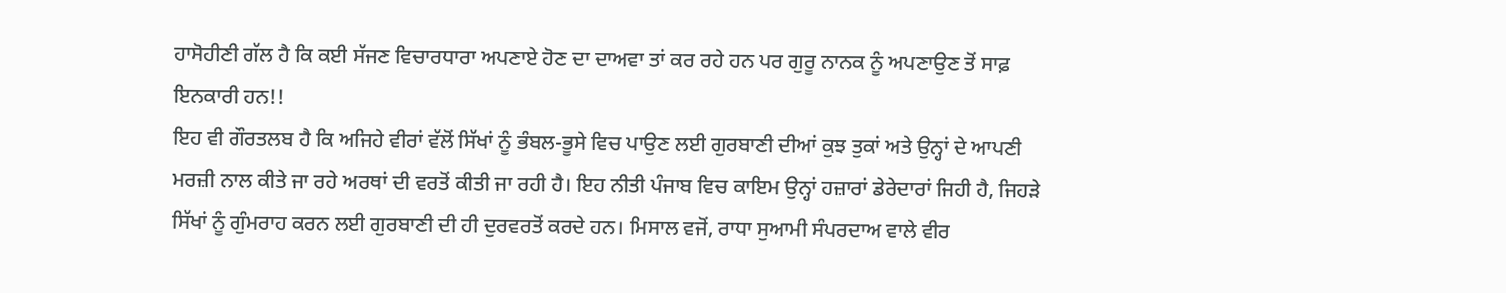ਹਾਸੋਹੀਣੀ ਗੱਲ ਹੈ ਕਿ ਕਈ ਸੱਜਣ ਵਿਚਾਰਧਾਰਾ ਅਪਣਾਏ ਹੋਣ ਦਾ ਦਾਅਵਾ ਤਾਂ ਕਰ ਰਹੇ ਹਨ ਪਰ ਗੁਰੂ ਨਾਨਕ ਨੂੰ ਅਪਣਾਉਣ ਤੋਂ ਸਾਫ਼ ਇਨਕਾਰੀ ਹਨ!!
ਇਹ ਵੀ ਗੌਰਤਲਬ ਹੈ ਕਿ ਅਜਿਹੇ ਵੀਰਾਂ ਵੱਲੋਂ ਸਿੱਖਾਂ ਨੂੰ ਭੰਬਲ-ਭੂਸੇ ਵਿਚ ਪਾਉਣ ਲਈ ਗੁਰਬਾਣੀ ਦੀਆਂ ਕੁਝ ਤੁਕਾਂ ਅਤੇ ਉਨ੍ਹਾਂ ਦੇ ਆਪਣੀ ਮਰਜ਼ੀ ਨਾਲ ਕੀਤੇ ਜਾ ਰਹੇ ਅਰਥਾਂ ਦੀ ਵਰਤੋਂ ਕੀਤੀ ਜਾ ਰਹੀ ਹੈ। ਇਹ ਨੀਤੀ ਪੰਜਾਬ ਵਿਚ ਕਾਇਮ ਉਨ੍ਹਾਂ ਹਜ਼ਾਰਾਂ ਡੇਰੇਦਾਰਾਂ ਜਿਹੀ ਹੈ, ਜਿਹੜੇ ਸਿੱਖਾਂ ਨੂੰ ਗੁੰਮਰਾਹ ਕਰਨ ਲਈ ਗੁਰਬਾਣੀ ਦੀ ਹੀ ਦੁਰਵਰਤੋਂ ਕਰਦੇ ਹਨ। ਮਿਸਾਲ ਵਜੋਂ, ਰਾਧਾ ਸੁਆਮੀ ਸੰਪਰਦਾਅ ਵਾਲੇ ਵੀਰ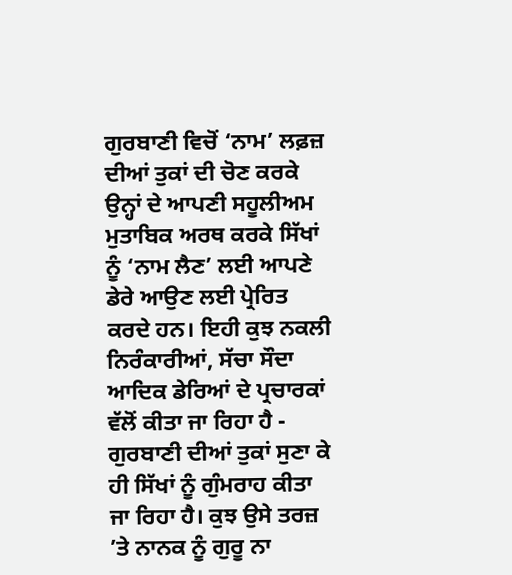ਗੁਰਬਾਣੀ ਵਿਚੋਂ ‘ਨਾਮ’ ਲਫ਼ਜ਼ ਦੀਆਂ ਤੁਕਾਂ ਦੀ ਚੋਣ ਕਰਕੇ ਉਨ੍ਹਾਂ ਦੇ ਆਪਣੀ ਸਹੂਲੀਅਮ ਮੁਤਾਬਿਕ ਅਰਥ ਕਰਕੇ ਸਿੱਖਾਂ ਨੂੰ ‘ਨਾਮ ਲੈਣ’ ਲਈ ਆਪਣੇ ਡੇਰੇ ਆਉਣ ਲਈ ਪ੍ਰੇਰਿਤ ਕਰਦੇ ਹਨ। ਇਹੀ ਕੁਝ ਨਕਲੀ ਨਿਰੰਕਾਰੀਆਂ, ਸੱਚਾ ਸੌਦਾ ਆਦਿਕ ਡੇਰਿਆਂ ਦੇ ਪ੍ਰਚਾਰਕਾਂ ਵੱਲੋਂ ਕੀਤਾ ਜਾ ਰਿਹਾ ਹੈ - ਗੁਰਬਾਣੀ ਦੀਆਂ ਤੁਕਾਂ ਸੁਣਾ ਕੇ ਹੀ ਸਿੱਖਾਂ ਨੂੰ ਗੁੰਮਰਾਹ ਕੀਤਾ ਜਾ ਰਿਹਾ ਹੈ। ਕੁਝ ਉਸੇ ਤਰਜ਼ ’ਤੇ ਨਾਨਕ ਨੂੰ ਗੁਰੂ ਨਾ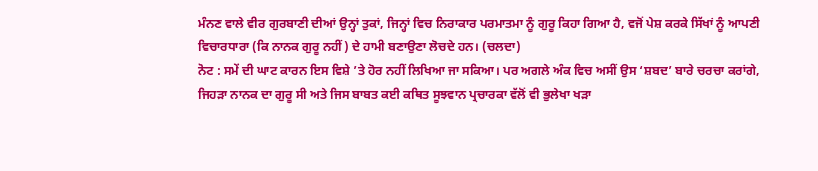ਮੰਨਣ ਵਾਲੇ ਵੀਰ ਗੁਰਬਾਣੀ ਦੀਆਂ ਉਨ੍ਹਾਂ ਤੁਕਾਂ, ਜਿਨ੍ਹਾਂ ਵਿਚ ਨਿਰਾਕਾਰ ਪਰਮਾਤਮਾ ਨੂੰ ਗੁਰੂ ਕਿਹਾ ਗਿਆ ਹੈ, ਵਜੋਂ ਪੇਸ਼ ਕਰਕੇ ਸਿੱਖਾਂ ਨੂੰ ਆਪਣੀ ਵਿਚਾਰਧਾਰਾ (ਕਿ ਨਾਨਕ ਗੁਰੂ ਨਹੀਂ) ਦੇ ਹਾਮੀ ਬਣਾਉਣਾ ਲੋਚਦੇ ਹਨ। (ਚਲਦਾ)
ਨੋਟ : ਸਮੇਂ ਦੀ ਘਾਟ ਕਾਰਨ ਇਸ ਵਿਸ਼ੇ ’ਤੇ ਹੋਰ ਨਹੀਂ ਲਿਖਿਆ ਜਾ ਸਕਿਆ। ਪਰ ਅਗਲੇ ਅੰਕ ਵਿਚ ਅਸੀਂ ਉਸ ‘ਸ਼ਬਦ’ ਬਾਰੇ ਚਰਚਾ ਕਰਾਂਗੇ, ਜਿਹੜਾ ਨਾਨਕ ਦਾ ਗੁਰੂ ਸੀ ਅਤੇ ਜਿਸ ਬਾਬਤ ਕਈ ਕਥਿਤ ਸੂਝਵਾਨ ਪ੍ਰਚਾਰਕਾ ਵੱਲੋਂ ਵੀ ਭੁਲੇਖਾ ਖੜਾ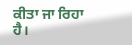ਕੀਤਾ ਜਾ ਰਿਹਾ ਹੈ।